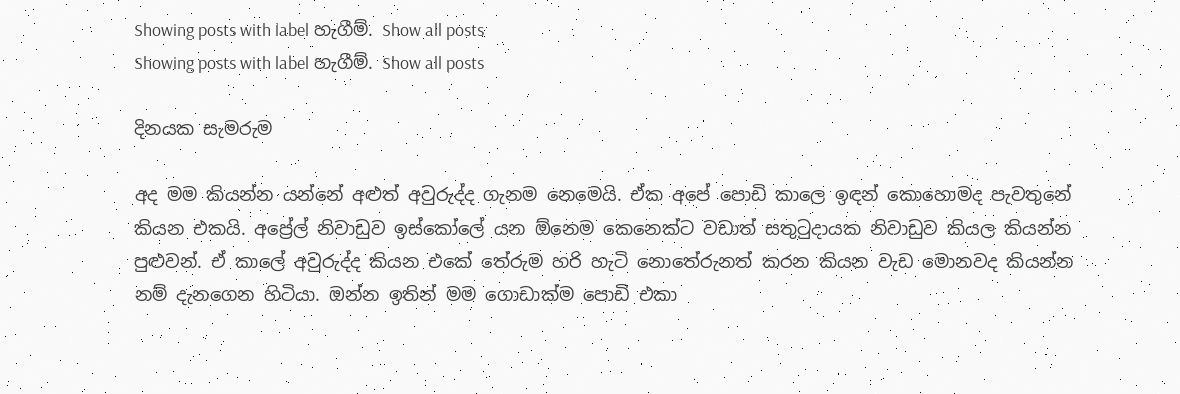Showing posts with label හැගීම්. Show all posts
Showing posts with label හැගීම්. Show all posts

දිනයක සැමරුම

අද මම කියන්න යන්නේ අළුත් අවුරුද්ද ගැනම නෙමෙයි. ඒක අපේ පොඩි කාලෙ ඉඳන් කොහොමද පැවතුනේ කියන එකයි. අප්‍රේල් නිවාඩුව ඉස්කෝලේ යන ඕනෙම කෙනෙක්ට වඩාත් සතු‍ටුදායක නිවාඩුව කියල කියන්න පුළුවන්. ඒ කාලේ අවුරුද්ද කියන එකේ තේරුම හරි හැටි නොතේරුනත් කරන කියන වැඩ මොනවද කියන්න නම් දැනගෙන හිටියා. ඔන්න ඉතින් මම ගොඩාක්ම පොඩි එකා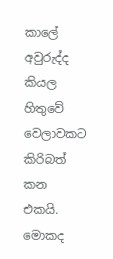කාලේ අවුරුද්ද කියල හිතුවේ වෙලාවකට කිරිබත් කන එකයි. මොකද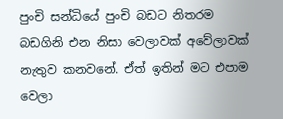පුංචි සන්ධියේ පුංචි බඩට නිතරම බඩගිනි එන නිසා වෙලාවක් අවේලාවක් නැතුව කනවනේ. ඒත් ඉතින් මට එපාම වෙලා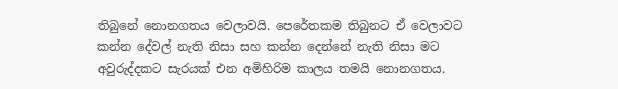තිබුනේ නොනගතය වෙලාවයි. පෙරේතකම තිබුනට ඒ වෙලාවට කන්න දේවල් නැති නිසා සහ කන්න දෙන්නේ නැති නිසා මට අවුරුද්දකට සැරයක් එන අමිහිරිම කාලය තමයි නොනගතය.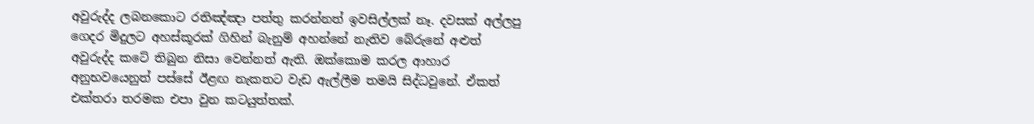අවුරුද්ද ලබනකොට රතිඤ්ඤා පත්තු කරන්නත් ඉවසිල්ලක් නෑ. දවසක් අල්ලපු ගෙදර මිදුලට අහස්කූරක් ගිහින් බැනුම් අහන්නේ නැතිව බේරුනේ අළුත් අවුරුද්ද කටේ තිබුන නිසා වෙන්නත් ඇති. ඔක්කොම කරල ආහාර අනුභවයෙනුත් පස්සේ ඊළඟ නැකතට වැඩ ඇල්ලීම තමයි සිද්ධවුනේ. ඒකත් එක්තරා තරමක එපා වුන කටයුත්තක්.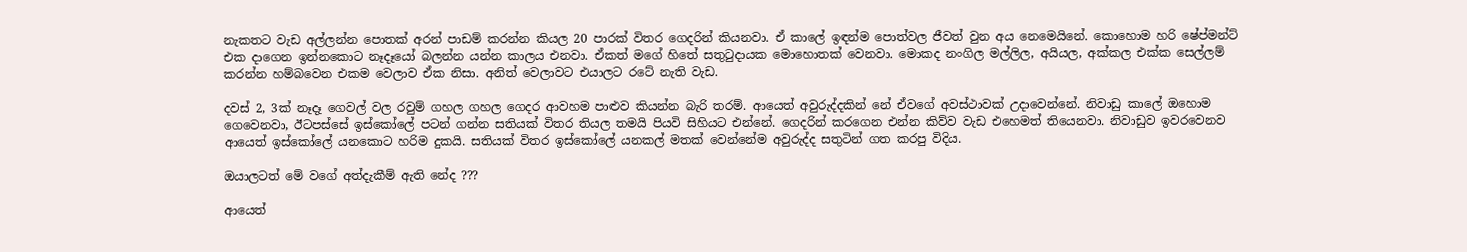නැකතට වැඩ අල්ලන්න පොතක් අරන් පාඩම් කරන්න කියල 20 පාරක් විතර ගෙදරින් කියනවා. ඒ කාලේ ඉඳන්ම පොත්වල ජීවත් වුන අය නෙමෙයිනේ. කොහොම හරි ෂේප්මන්ට් එක දාගෙන ඉන්නකොට නෑදෑයෝ බලන්න යන්න කාලය එනවා. ඒකත් මගේ හිතේ සතු‍ටුදායක මොහොතක් වෙනවා. මොකද නංගිල මල්ලිල, අයියල, අක්කල එක්ක සෙල්ලම් කරන්න හම්බවෙන එකම වෙලාව ඒක නිසා. අනිත් වෙලාවට එයාලට රටේ නැති වැඩ.

දවස් 2, 3ක් නෑදෑ ගෙවල් වල රවුම් ගහල ගහල ගෙදර ආවහම පාළුව කියන්න බැරි තරම්. ආයෙත් අවුරුද්දකින් නේ ඒවගේ අවස්ථාවක් උදාවෙන්නේ. නිවාඩු කාලේ ඔහොම ගෙවෙනවා, ඊටපස්සේ ඉස්කෝලේ පටන් ගන්න සතියක් විතර තියල තමයි පියවි සිහියට එන්නේ. ගෙදරින් කරගෙන එන්න කිව්ව වැඩ එහෙමත් තියෙනවා. නිවාඩුව ඉවරවෙනව ආයෙත් ඉස්කෝලේ යනකොට හරිම දුකයි. සතියක් විතර ඉස්කෝලේ යනකල් මතක් වෙන්නේම අවුරුද්ද සතුටින් ගත කරපු විදිය.

ඔයාලටත් මේ වගේ අත්දැකීම් ඇති නේද ???

ආයෙත්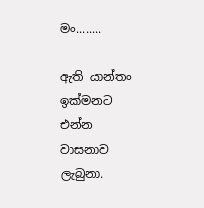මං........

ඇති යාන්තං ඉක්මනට එන්න වාසනාව ලැබුනා.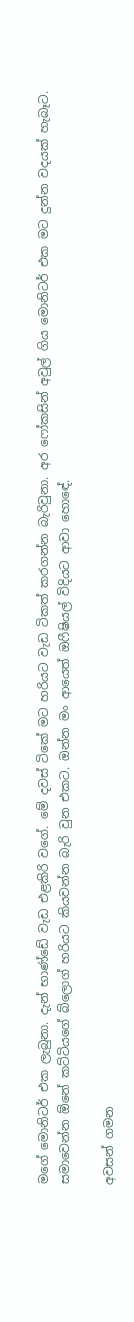මගේ මොනිටර් එක ලැබුනා. දැන් භාණ්ඩේ වැඩ එළකිරි වගේ. මේ දවස් ටිකේ මට හරියට වැඩ ටිකත් කරගන්න බැරිවුනා. අර ෆෝකසින් අවුල් ගිය මොනිටර් එක මට දුන්න වදයක් හැබෑට. සමාවෙන්න ඕනේ කට්ටියගේ බ්ලොග් හරියට කියවන්න බැරි වුන එකට. ඔන්න මං ආයෙත් ඔෆීෂියල් විදියට ආවා හොඳේ.

අවසන් ගමන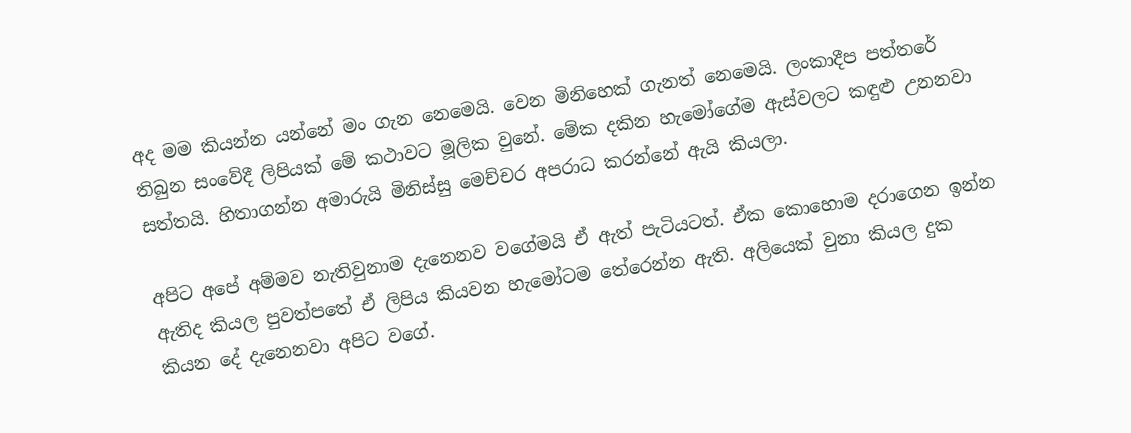අද මම කියන්න යන්නේ මං ගැන නෙමෙයි. වෙන මිනිහෙක් ගැනත් නෙමෙයි. ලංකාදීප පත්තරේ තිබුන සංවේදී ලිපියක් මේ කථාවට මූලික වුනේ. මේක දකින හැමෝගේම ඇස්වලට කඳුළු උනනවා සත්තයි. හිතාගන්න අමාරුයි මිනිස්සු මෙච්චර අපරාධ කරන්නේ ඇයි කියලා.

අපිට අපේ අම්මව නැතිවුනාම දැනෙනව වගේමයි ඒ ඇත් පැටියටත්. ඒක කොහොම දරාගෙන ඉන්න ඇතිද කියල පුවත්පතේ ඒ ලිපිය කියවන හැමෝටම තේරෙන්න ඇති. අලියෙක් වුනා කියල දුක කියන දේ දැනෙනවා අපිට වගේ.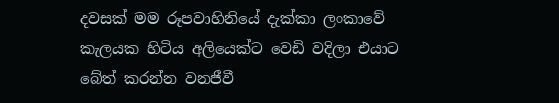දවසක් මම රූපවාහිනියේ දැක්කා ලංකාවේ කැලයක හිටිය අලියෙක්ට වෙඩි වදිලා එයාට බේත් කරන්න වනජීවී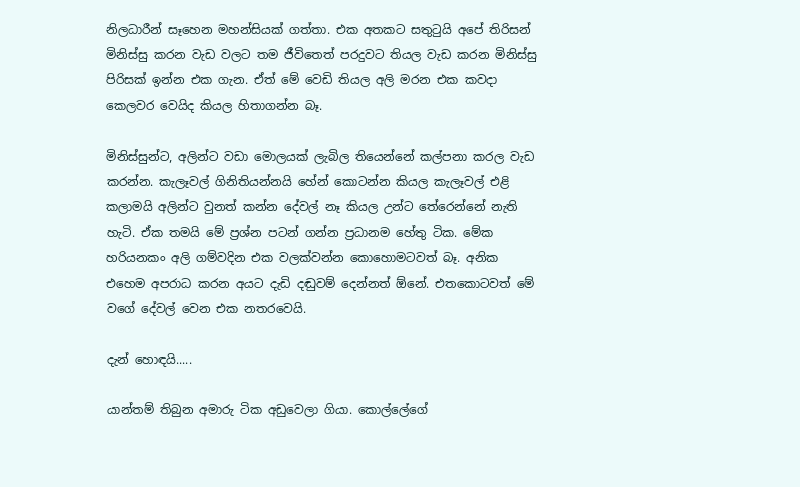නිලධාරීන් සෑහෙන මහන්සියක් ගත්තා. එක අතකට සතු‍ටුයි අපේ තිරිසන් මිනිස්සු කරන වැඩ වලට තම ජීවිතෙත් පරදුවට තියල වැඩ කරන මිනිස්සු පිරිසක් ඉන්න එක ගැන. ඒත් මේ වෙඩි තියල අලි මරන එක කවදා කෙලවර වෙයිද කියල හිතාගන්න බෑ.

මිනිස්සුන්ට, අලින්ට වඩා මොලයක් ලැබිල තියෙන්නේ කල්පනා කරල වැඩ කරන්න. කැලෑවල් ගිනිතියන්නයි හේන් කොටන්න කියල කැලෑවල් එළි කලාමයි අලින්ට වුනත් කන්න දේවල් නෑ කියල උන්ට තේරෙන්නේ නැති හැටි. ඒක තමයි මේ ප්‍රශ්න පටන් ගන්න ප්‍රධානම හේතු ටික. මේක හරියනකං අලි ගම්වදින එක වලක්වන්න කොහොමටවත් බෑ. අනික එහෙම අපරාධ කරන අයට දැඩි දඬුවම් දෙන්නත් ඕනේ. එතකොටවත් මේ වගේ දේවල් වෙන එක නතරවෙයි.

දැන් හොඳයි.....

යාන්තම් තිබුන අමාරු ටික අඩුවෙලා ගියා. කොල්ලේගේ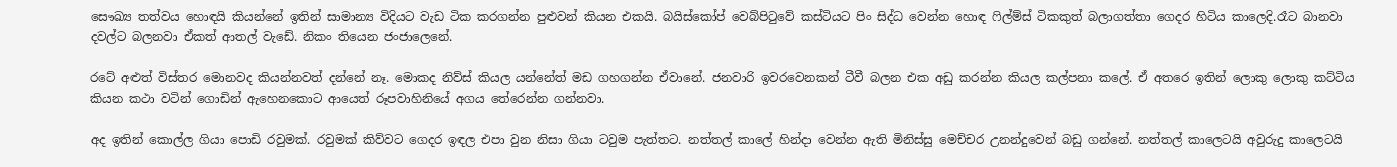සෞඛ්‍ය තත්වය හොඳයි කියන්නේ ඉතින් සාමාන්‍ය විදියට වැඩ ටික කරගන්න පුළුවන් කියන එකයි. බයිස්කෝප් වෙබ්පි‍ටුවේ කස්ටියට පිං සිද්ධ වෙන්න හොඳ ‍ෆිල්ම්ස් ටිකකුත් බලාගත්තා ගෙදර හිටිය කාලෙදි.රෑට බානවා දවල්ට බලනවා ඒකත් ආතල් වැඩේ. නිකං තියෙන ජංජාලෙනේ.

රටේ අළුත් විස්තර මොනවද කියන්නවත් දන්නේ නෑ. මොකද නිව්ස් කියල යන්නේත් මඩ ගහගන්න ඒවානේ. ජනවාරි ඉවරවෙනකන් ටීවී බලන එක අඩු කරන්න කියල කල්පනා කලේ. ඒ අතරෙ ඉතින් ලොකු ලොකු කට්ටිය කියන කථා වටින් ගොඩින් ඇහෙනකොට ආයෙත් රූපවාහිනියේ අගය තේරෙන්න ගන්නවා.

අද ඉතින් කොල්ල ගියා පොඩි රවුමක්. රවුමක් කිව්වට ගෙදර ඉඳල එපා වුන නිසා ගියා ටවුම පැත්තට. නත්තල් කාලේ හින්දා වෙන්න ඇති මිනිස්සු මෙච්චර උනන්දුවෙන් බඩු ගන්නේ. නත්තල් කාලෙටයි අවුරුදු කාලෙටයි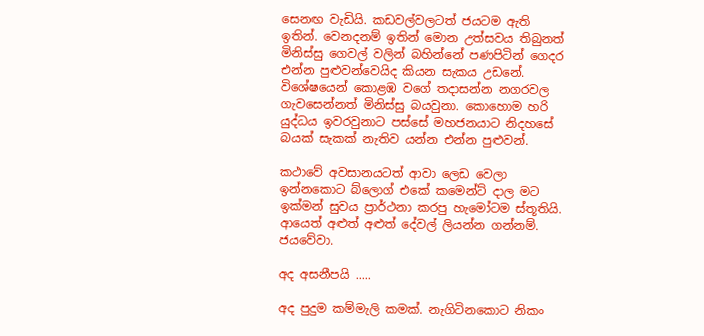සෙනඟ වැඩියි. කඩවල්වලටත් ජයටම ඇති ඉතින්. වෙනදනම් ඉතින් මොන උත්සවය තිබුනත් මිනිස්සු ගෙවල් වලින් බහින්නේ පණපිටින් ගෙදර එන්න පුළුවන්වෙයිද කියන සැකය උඩනේ. විශේෂයෙන් කොළඹ වගේ තදාසන්න නගරවල ගැවසෙන්නත් මිනිස්සු බයවුනා. කොහොම හරි යුද්ධය ඉවරවුනාට පස්සේ මහජනයාට නිදහසේ බයක් සැකක් නැතිව යන්න එන්න පුළුවන්.

කථාවේ අවසානයටත් ආවා ලෙඩ වෙලා ඉන්නකොට බ්ලොග් එකේ කමෙන්ට් දාල මට ඉක්මන් සුවය ප්‍රාර්ථනා කරපු හැමෝටම ස්තූතියි. ආයෙත් අළුත් අළුත් දේවල් ලියන්න ගන්නම්. ජයවේවා.

අද අසනීපයි .....

අද පුදුම කම්මැලි කමක්. නැගිටිනකොට නිකං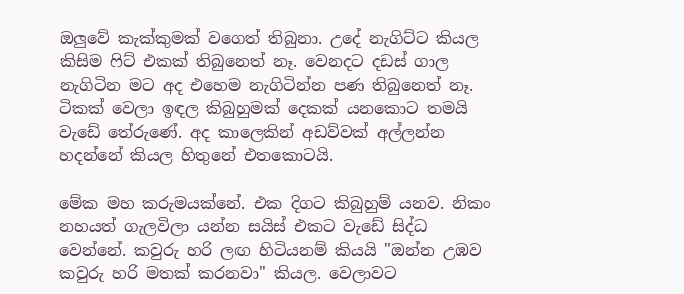ඔලුවේ කැක්කුමක් වගෙත් තිබුනා. උදේ නැගිට්ට කියල කිසිම ෆිට් එකක් තිබුනෙත් නෑ. වෙනදට දඩස් ගාල නැගිටින මට අද එහෙම නැගිටින්න පණ තිබුනෙත් නෑ. ටිකක් වෙලා ඉඳල කිබුහුමක් දෙකක් යනකොට තමයි වැඩේ තේරුණේ. අද කාලෙකින් අඩව්වක් අල්ලන්න හදන්නේ කියල හිතුනේ එතකොටයි.

මේක මහ කරුමයක්නේ. එක දිගට කිබුහුම් යනව. නිකං නහයත් ගැලවිලා යන්න සයිස් එකට වැඩේ සිද්ධ වෙන්නේ. කවුරු හරි ලඟ හිටියනම් කියයි "ඔන්න උඹව කවුරු හරි මතක් කරනවා" කියල. වෙලාවට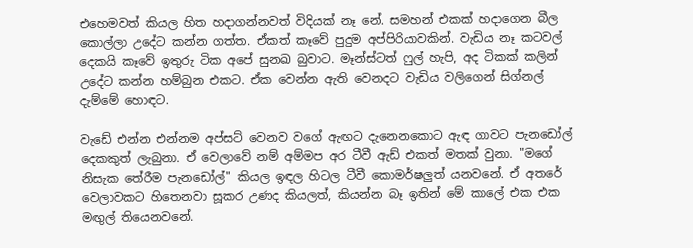එහෙමවත් කියල හිත හදාගන්නවත් විදියක් නෑ නේ. සමහන් එකක් හදාගෙන බීල කොල්ලා උදේට කන්න ගත්ත. ඒකත් කෑවේ පුදුම අප්පිරියාවකින්. වැඩිය නෑ කටවල් දෙකයි කෑවේ ඉතුරු ටික අපේ සුනඛ බුවාට. මෑන්ස්ටත් ෆුල් හැපි, අද ටිකක් කලින් උදේට කන්න හම්බුන එකට. ඒක වෙන්න ඇති වෙනදට වැඩිය වලිගෙන් සිග්නල් දැම්මේ හොඳට.

වැඩේ එන්න එන්නම අප්සට් වෙනව වගේ ඇඟට දැනෙනකොට ඇඳ ගාවට පැනඩෝල් දෙකකුත් ලැබුනා. ඒ වෙලාවේ නම් අම්මප අර ටීවී ඇඩ් එකත් මතක් වුනා. "මගේ නිසැක තේරීම පැනඩෝල්" කියල ඉඳල හිටල ටීවී කොමර්ෂලුත් යනවනේ. ඒ අතරේ වෙලාවකට හිතෙනවා සූකර උණද කියලත්, කියන්න බෑ ඉතින් මේ කාලේ එක එක මඟුල් තියෙනවනේ.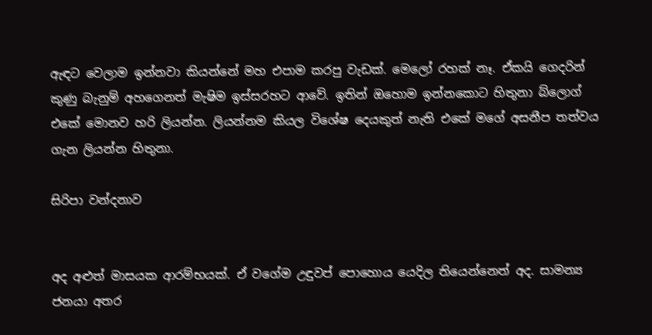ඇඳට වෙලාම ඉන්නවා කියන්නේ මහ එපාම කරපු වැඩක්. මෙලෝ රහක් නෑ. ඒකයි ගෙදරින් කුණු බැනුම් අහගෙනත් මැෂිම ඉස්සරහට ආවේ. ඉතින් ඔහොම ඉන්නකොට හිතුනා බ්ලොග් එකේ මොනව හරි ලියන්න. ලියන්නම කියල විශේෂ දෙයකුත් නැති එකේ මගේ අසනීප තත්වය ගැන ලියන්න හිතුනා.

සිරිපා වන්දනාව


අද අළුත් මාසයක ආරම්භයක්. ඒ වගේම උඳුවප් පොහොය යෙදිල තියෙන්නෙත් අද. සාමන්‍ය ජනයා අතර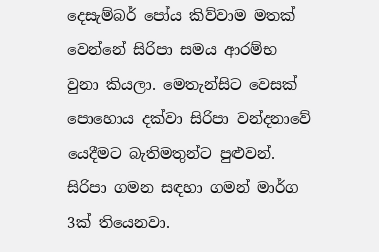දෙසැම්බර් පෝය කිව්වාම මතක් වෙන්නේ සිරිපා සමය ආරම්භ වුනා කියලා. මෙතැන්සිට වෙසක් පොහොය දක්වා සිරිපා වන්දනාවේ යෙදීමට බැතිමතුන්ට පුළුවන්. සිරිපා ගමන සඳහා ගමන් මාර්ග 3ක් තියෙනවා.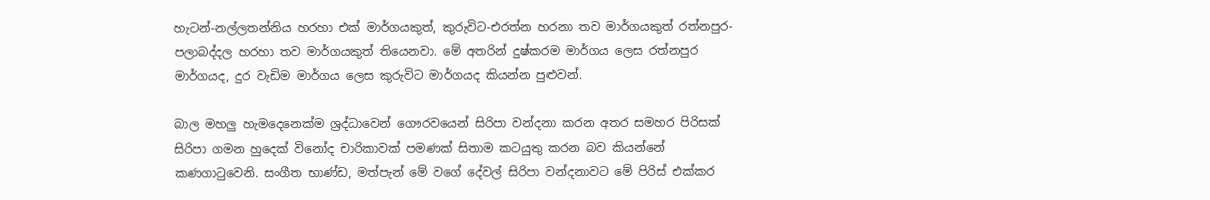හැටන්-නල්ලතන්නිය හරහා එක් මාර්ගයකුත්, කුරුවිට-එරත්න හරනා තව මාර්ගයකුත් රත්නපුර-පලාබද්දල හරහා තව මාර්ගයකුත් තියෙනවා. මේ අතරින් දුෂ්කරම මාර්ගය ලෙස රත්නපුර මාර්ගයද, දුර වැඩිම මාර්ගය ලෙස කුරුවිට මාර්ගයද කියන්න පුළුවන්.

බාල මහලු හැමදෙනෙක්ම ශ්‍රද්ධාවෙන් ගෞරවයෙන් සිරිපා වන්දනා කරන අතර සමහර පිරිසක් සිරිපා ගමන හුදෙක් විනෝද චාරිකාවක් පමණක් සිතාම කටයුතු කරන බව කියන්නේ කණගාටුවෙනි. සංගීත භාණ්ඩ, මත්පැන් මේ වගේ දේවල් සිරිපා වන්දනාවට මේ පිරිස් එක්කර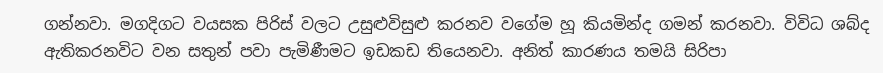ගන්නවා. මගදිගට වයසක පිරිස් වලට උසුළුවිසුළු කරනව වගේම හූ කියමින්ද ගමන් කරනවා. විවිධ ශබ්ද ඇතිකරනවිට වන සතුන් පවා පැමිණීමට ඉඩකඩ තියෙනවා. අනිත් කාරණය තමයි සිරිපා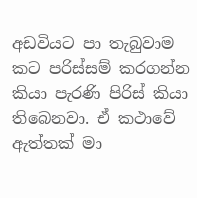අඩවියට පා තැබුවාම කට පරිස්සම් කරගන්න කියා පැරණි පිරිස් කියා තිබෙනවා. ඒ කථාවේ ඇත්තක් මා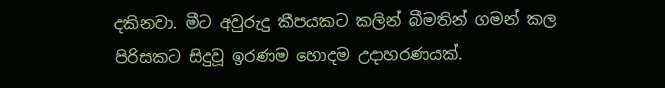දකිනවා. මීට අවුරුදු කීපයකට කලින් බීමතින් ගමන් කල පිරිසකට සිදුවූ ඉරණම හොදම උදාහරණයක්.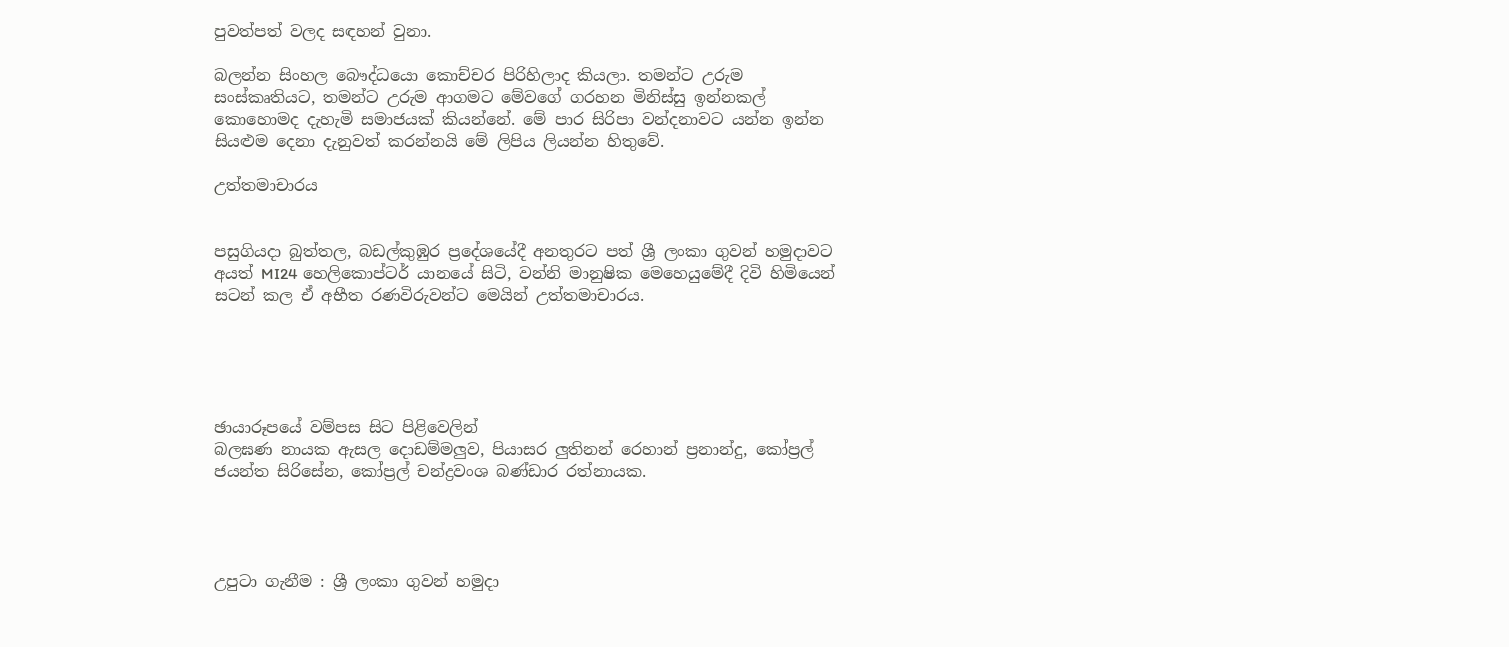පුවත්පත් වලද සඳහන් වුනා.

බලන්න සිංහල බෞද්ධයො කොච්චර පිරිහිලාද කියලා. තමන්ට උරුම සංස්කෘතියට, තමන්ට උරුම ආගමට මේවගේ ගරහන මිනිස්සු ඉන්නකල් කොහොමද දැහැමි සමාජයක් කියන්නේ. මේ පාර සිරිපා වන්දනාවට යන්න ඉන්න සියළුම දෙනා දැනුවත් කරන්නයි මේ ලිපිය ලියන්න හිතුවේ.

උත්තමාචාරය


පසුගියදා බුත්තල, බඩල්කුඹුර ප්‍රදේශයේදී අනතුරට පත් ශ්‍රී ලංකා ගුවන් හමුදාවට අයත් MI24 හෙලිකොප්ටර් යානයේ සිටි, වන්නි මානුෂික මෙහෙයුමේදී දිවි හිමියෙන් සටන් කල ඒ අභීත රණවිරුවන්ට මෙයින් උත්තමාචාරය.





ඡායාරූපයේ වම්පස සිට පිළිවෙලින්
බලඝණ නායක ඇසල දොඩම්මලුව, පියාසර ලුතිනන් රෙහාන් ප්‍රනාන්දු, කෝප්‍රල් ජයන්ත සිරිසේන, කෝප්‍රල් චන්ද්‍රවංශ බණ්ඩාර රත්නායක.




උපුටා ගැනීම : ශ්‍රී ලංකා ගුවන් හමුදා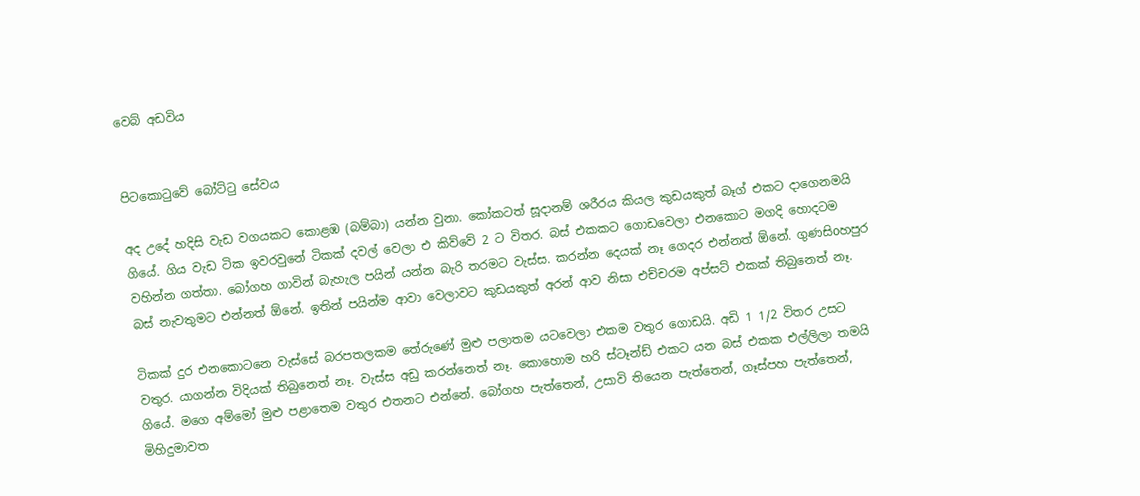වෙබ් අඩවිය


පිටකොටුවේ බෝට්ටු සේවය

අද උදේ හදිසි වැඩ වගයකට කොළඹ (බම්බා) යන්න වුනා. කෝකටත් සූදානම් ශරීරය කියල කුඩයකුත් බෑග් එකට දාගෙනමයි ගියේ. ගිය වැඩ ටික ඉවරවුනේ ටිකක් දවල් වෙලා එ කිව්වේ 2 ට විතර. බස් එකකට ගොඩවෙලා එනකොට මගදි හොදටම වහින්න ගත්තා. බෝගහ ගාවින් බැහැල පයින් යන්න බැරි තරමට වැස්ස. කරන්න දෙයක් නෑ ගෙදර එන්නත් ඕනේ. ගුණසිoහපුර බස් නැවතුමට එන්නත් ඕනේ. ඉතින් පයින්ම ආවා වෙලාවට කුඩයකුත් අරන් ආව නිසා එච්චරම අප්සට් එකක් තිබුනෙත් නෑ.

ටිකක් දුර එනකොටනෙ වැස්සේ බරපතලකම තේරුණේ මුළු පලාතම යටවෙලා එකම වතුර ගොඩයි. අඩි 1 1/2 විතර උසට වතුර. යාගන්න විදියක් තිබුනෙත් නෑ. වැස්ස අඩු කරන්නෙත් නෑ. කොහොම හරි ස්ටෑන්ඩ් එකට යන බස් එකක එල්ලිලා තමයි ගියේ. මගෙ අම්මෝ මුළු පළාතෙම වතුර එතනට එන්නේ. බෝගහ පැත්තෙන්, උසාවි තියෙන පැත්තෙන්, ගෑස්පහ පැත්තෙන්, මිහිදුමාවත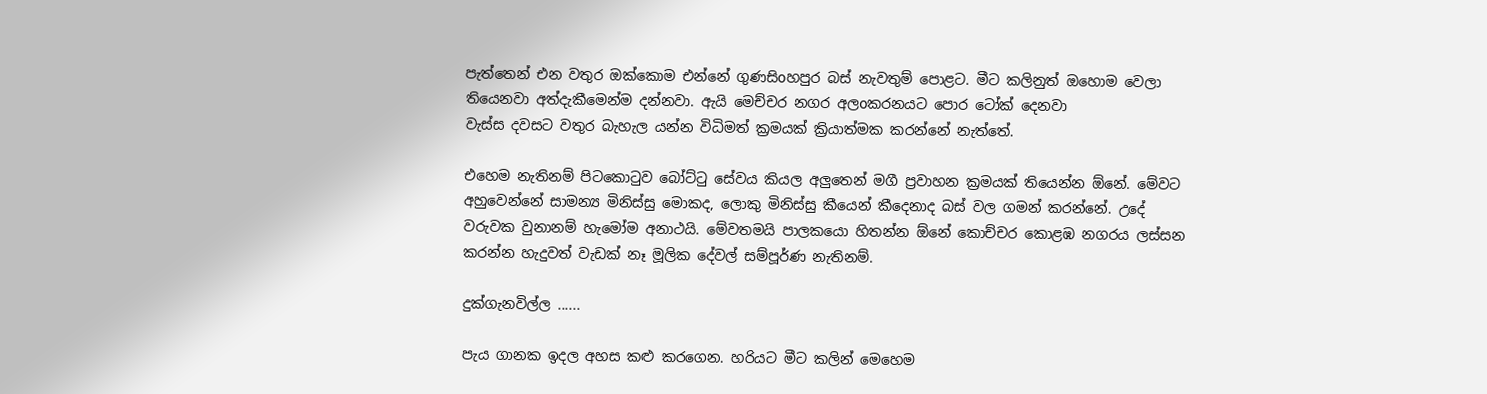පැත්තෙන් එන වතුර ඔක්කොම එන්නේ ගුණසිoහපුර බස් නැවතුම් පොළට. මීට කලිනුත් ඔහොම වෙලා තියෙනවා අත්දැකීමෙන්ම දන්නවා. ඇයි මෙච්චර නගර අලoකරනයට පොර ටෝක් දෙනවා
වැස්ස දවසට වතුර බැහැල යන්න විධිමත් ක්‍රමයක් ක්‍රියාත්මක කරන්නේ නැත්තේ.

එහෙම නැතිනම් පිටකොටුව බෝට්ටු සේවය කියල අලුතෙන් මගී ප්‍රවාහන ක්‍රමයක් තියෙන්න ඕනේ. මේවට අහුවෙන්නේ සාමන්‍ය මිනිස්සු මොකද, ලොකු මිනිස්සු කීයෙන් කීදෙනාද බස් වල ගමන් කරන්නේ. උදේ වරුවක වුනානම් හැමෝම අනාථයි. මේවතමයි පාලකයො හිතන්න ඕනේ කොච්චර කොළඹ නගරය ලස්සන කරන්න හැදුවත් වැඩක් නෑ මූලික දේවල් සම්පූර්ණ නැතිනම්.

දුක්ගැනවිල්ල ......

පැය ගානක ඉදල අහස කළු කරගෙන. හරියට මීට කලින් මෙහෙම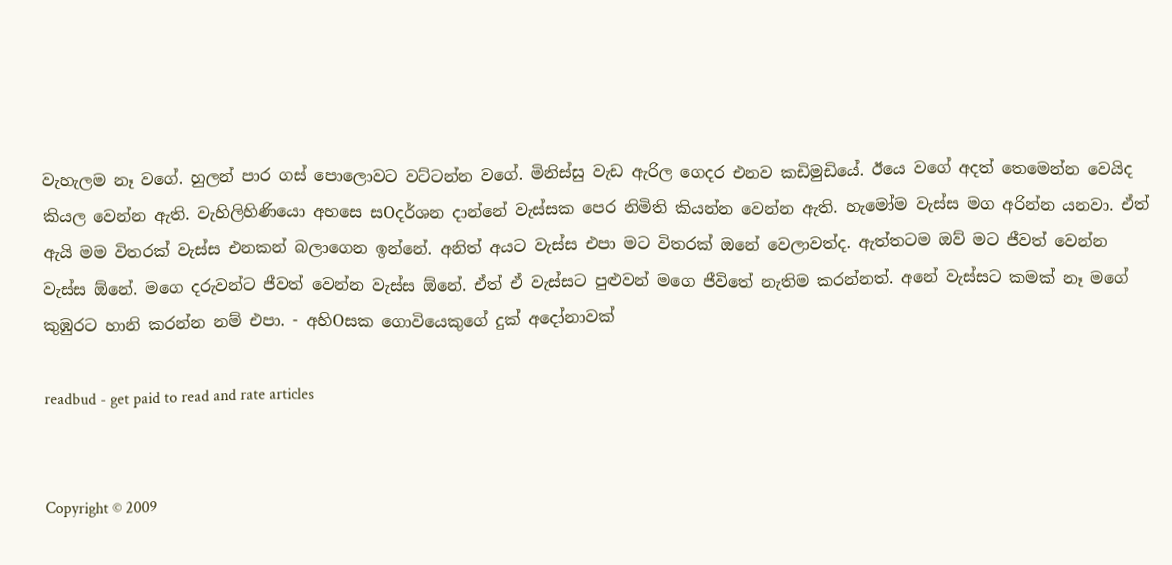වැහැලම නෑ වගේ. හුලන් පාර ගස් පොලොවට වට්ටන්න වගේ. මිනිස්සු වැඩ ඇරිල ගෙදර එනව කඩිමුඩියේ. ඊයෙ වගේ අදත් තෙමෙන්න වෙයිද කියල වෙන්න ඇති. වැහිලිහිණියො අහසෙ සOදර්ශන දාන්නේ වැස්සක පෙර නිමිති කියන්න වෙන්න ඇති. හැමෝම වැස්ස මග අරින්න යනවා. ඒත් ඇයි මම විතරක් වැස්ස එනකන් බලාගෙන ඉන්නේ. අනිත් අයට වැස්ස එපා මට විතරක් ඔනේ වෙලාවත්ද. ඇත්තටම ඔව් මට ජීවත් වෙන්න වැස්ස ඕනේ. මගෙ දරුවන්ට ජීවත් වෙන්න වැස්ස ඕනේ. ඒත් ඒ වැස්සට පුළුවන් මගෙ ජීවිතේ නැතිම කරන්නත්. අනේ වැස්සට කමක් නෑ මගේ කුඹුරට හානි කරන්න නම් එපා. - අහිOසක ගොවියෙකුගේ දුක් අදෝනාවක්

readbud - get paid to read and rate articles


Copyright © 2009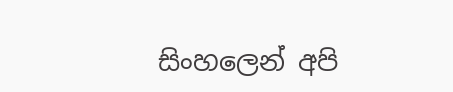සිංහලෙන් අපි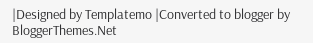|Designed by Templatemo |Converted to blogger by BloggerThemes.Net